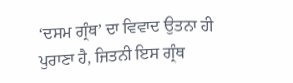‘ਦਸਮ ਗ੍ਰੰਥ’ ਦਾ ਵਿਵਾਦ ਉਤਨਾ ਹੀ ਪੁਰਾਣਾ ਹੈ, ਜਿਤਨੀ ਇਸ ਗ੍ਰੰਥ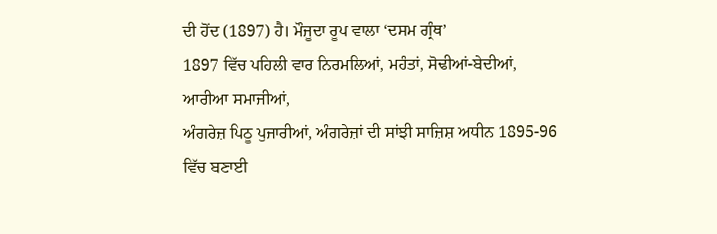ਦੀ ਹੋਂਦ (1897) ਹੈ। ਮੌਜੂਦਾ ਰੂਪ ਵਾਲਾ ‘ਦਸਮ ਗ੍ਰੰਥ’
1897 ਵਿੱਚ ਪਹਿਲੀ ਵਾਰ ਨਿਰਮਲਿਆਂ, ਮਹੰਤਾਂ, ਸੋਢੀਆਂ-ਬੇਦੀਆਂ, ਆਰੀਆ ਸਮਾਜੀਆਂ,
ਅੰਗਰੇਜ਼ ਪਿਠੂ ਪੁਜਾਰੀਆਂ, ਅੰਗਰੇਜ਼ਾਂ ਦੀ ਸਾਂਝੀ ਸਾਜ਼ਿਸ਼ ਅਧੀਨ 1895-96 ਵਿੱਚ ਬਣਾਈ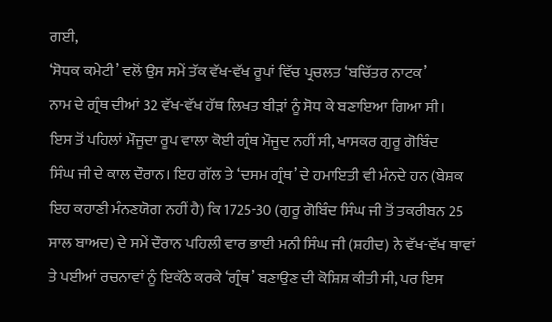ਗਈ,
‘ਸੋਧਕ ਕਮੇਟੀ’ ਵਲੋਂ ਉਸ ਸਮੇਂ ਤੱਕ ਵੱਖ-ਵੱਖ ਰੂਪਾਂ ਵਿੱਚ ਪ੍ਰਚਲਤ ‘ਬਚਿੱਤਰ ਨਾਟਕ’
ਨਾਮ ਦੇ ਗ੍ਰੰਥ ਦੀਆਂ 32 ਵੱਖ-ਵੱਖ ਹੱਥ ਲਿਖਤ ਬੀੜਾਂ ਨੂੰ ਸੋਧ ਕੇ ਬਣਾਇਆ ਗਿਆ ਸੀ।
ਇਸ ਤੋਂ ਪਹਿਲਾਂ ਮੌਜੂਦਾ ਰੂਪ ਵਾਲਾ ਕੋਈ ਗ੍ਰੰਥ ਮੌਜੂਦ ਨਹੀਂ ਸੀ, ਖਾਸਕਰ ਗੁਰੂ ਗੋਬਿੰਦ
ਸਿੰਘ ਜੀ ਦੇ ਕਾਲ ਦੌਰਾਨ। ਇਹ ਗੱਲ ਤੇ ‘ਦਸਮ ਗ੍ਰੰਥ’ ਦੇ ਹਮਾਇਤੀ ਵੀ ਮੰਨਦੇ ਹਨ (ਬੇਸ਼ਕ
ਇਹ ਕਹਾਣੀ ਮੰਨਣਯੋਗ ਨਹੀਂ ਹੈ) ਕਿ 1725-30 (ਗੁਰੂ ਗੋਬਿੰਦ ਸਿੰਘ ਜੀ ਤੋਂ ਤਕਰੀਬਨ 25
ਸਾਲ ਬਾਅਦ) ਦੇ ਸਮੇਂ ਦੌਰਾਨ ਪਹਿਲੀ ਵਾਰ ਭਾਈ ਮਨੀ ਸਿੰਘ ਜੀ (ਸ਼ਹੀਦ) ਨੇ ਵੱਖ-ਵੱਖ ਥਾਵਾਂ
ਤੇ ਪਈਆਂ ਰਚਨਾਵਾਂ ਨੂੰ ਇਕੱਠੇ ਕਰਕੇ ‘ਗ੍ਰੰਥ’ ਬਣਾਉਣ ਦੀ ਕੋਸ਼ਿਸ਼ ਕੀਤੀ ਸੀ, ਪਰ ਇਸ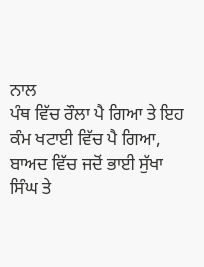ਨਾਲ
ਪੰਥ ਵਿੱਚ ਰੌਲਾ ਪੈ ਗਿਆ ਤੇ ਇਹ ਕੰਮ ਖਟਾਈ ਵਿੱਚ ਪੈ ਗਿਆ, ਬਾਅਦ ਵਿੱਚ ਜਦੋਂ ਭਾਈ ਸੁੱਖਾ
ਸਿੰਘ ਤੇ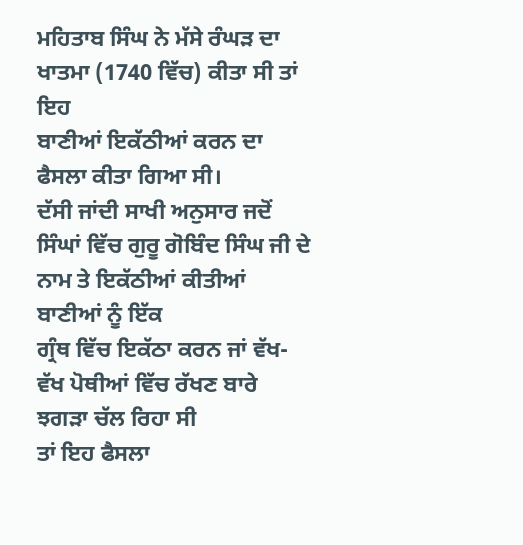ਮਹਿਤਾਬ ਸਿੰਘ ਨੇ ਮੱਸੇ ਰੰਘੜ ਦਾ ਖਾਤਮਾ (1740 ਵਿੱਚ) ਕੀਤਾ ਸੀ ਤਾਂ ਇਹ
ਬਾਣੀਆਂ ਇਕੱਠੀਆਂ ਕਰਨ ਦਾ ਫੈਸਲਾ ਕੀਤਾ ਗਿਆ ਸੀ।
ਦੱਸੀ ਜਾਂਦੀ ਸਾਖੀ ਅਨੁਸਾਰ ਜਦੋਂ
ਸਿੰਘਾਂ ਵਿੱਚ ਗੁਰੂ ਗੋਬਿੰਦ ਸਿੰਘ ਜੀ ਦੇ ਨਾਮ ਤੇ ਇਕੱਠੀਆਂ ਕੀਤੀਆਂ ਬਾਣੀਆਂ ਨੂੰ ਇੱਕ
ਗ੍ਰੰਥ ਵਿੱਚ ਇਕੱਠਾ ਕਰਨ ਜਾਂ ਵੱਖ-ਵੱਖ ਪੋਥੀਆਂ ਵਿੱਚ ਰੱਖਣ ਬਾਰੇ ਝਗੜਾ ਚੱਲ ਰਿਹਾ ਸੀ
ਤਾਂ ਇਹ ਫੈਸਲਾ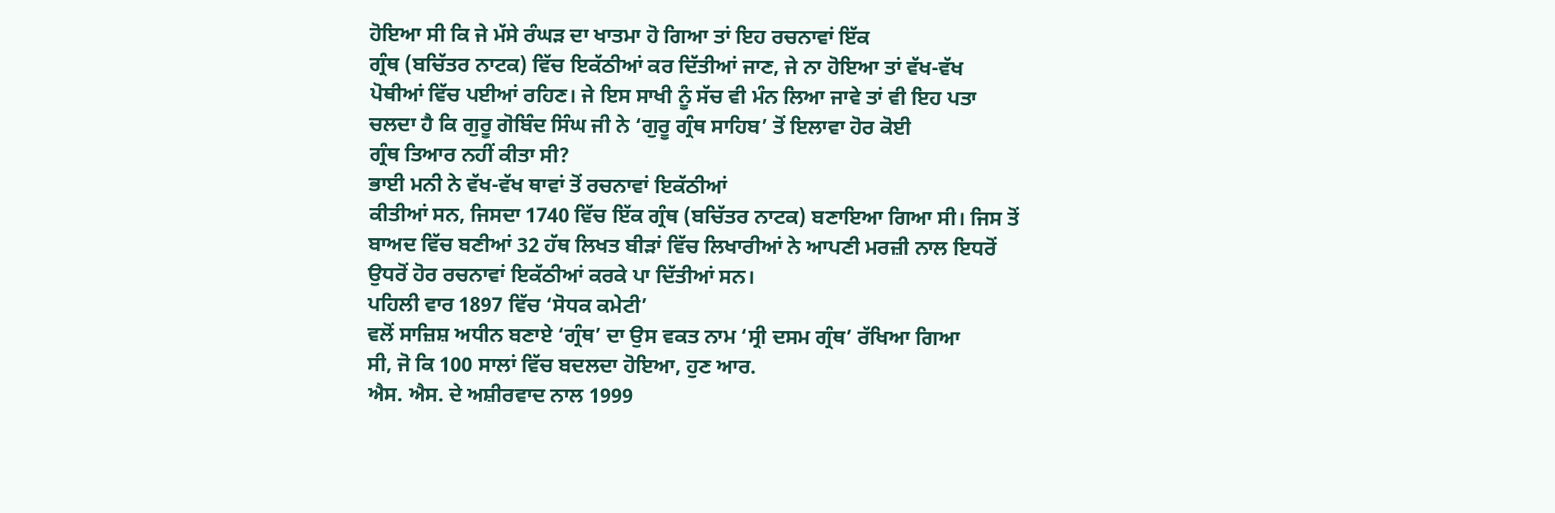ਹੋਇਆ ਸੀ ਕਿ ਜੇ ਮੱਸੇ ਰੰਘੜ ਦਾ ਖਾਤਮਾ ਹੋ ਗਿਆ ਤਾਂ ਇਹ ਰਚਨਾਵਾਂ ਇੱਕ
ਗ੍ਰੰਥ (ਬਚਿੱਤਰ ਨਾਟਕ) ਵਿੱਚ ਇਕੱਠੀਆਂ ਕਰ ਦਿੱਤੀਆਂ ਜਾਣ, ਜੇ ਨਾ ਹੋਇਆ ਤਾਂ ਵੱਖ-ਵੱਖ
ਪੋਥੀਆਂ ਵਿੱਚ ਪਈਆਂ ਰਹਿਣ। ਜੇ ਇਸ ਸਾਖੀ ਨੂੰ ਸੱਚ ਵੀ ਮੰਨ ਲਿਆ ਜਾਵੇ ਤਾਂ ਵੀ ਇਹ ਪਤਾ
ਚਲਦਾ ਹੈ ਕਿ ਗੁਰੂ ਗੋਬਿੰਦ ਸਿੰਘ ਜੀ ਨੇ ‘ਗੁਰੂ ਗ੍ਰੰਥ ਸਾਹਿਬ’ ਤੋਂ ਇਲਾਵਾ ਹੋਰ ਕੋਈ
ਗ੍ਰੰਥ ਤਿਆਰ ਨਹੀਂ ਕੀਤਾ ਸੀ?
ਭਾਈ ਮਨੀ ਨੇ ਵੱਖ-ਵੱਖ ਥਾਵਾਂ ਤੋਂ ਰਚਨਾਵਾਂ ਇਕੱਠੀਆਂ
ਕੀਤੀਆਂ ਸਨ, ਜਿਸਦਾ 1740 ਵਿੱਚ ਇੱਕ ਗ੍ਰੰਥ (ਬਚਿੱਤਰ ਨਾਟਕ) ਬਣਾਇਆ ਗਿਆ ਸੀ। ਜਿਸ ਤੋਂ
ਬਾਅਦ ਵਿੱਚ ਬਣੀਆਂ 32 ਹੱਥ ਲਿਖਤ ਬੀੜਾਂ ਵਿੱਚ ਲਿਖਾਰੀਆਂ ਨੇ ਆਪਣੀ ਮਰਜ਼ੀ ਨਾਲ ਇਧਰੋਂ
ਉਧਰੋਂ ਹੋਰ ਰਚਨਾਵਾਂ ਇਕੱਠੀਆਂ ਕਰਕੇ ਪਾ ਦਿੱਤੀਆਂ ਸਨ।
ਪਹਿਲੀ ਵਾਰ 1897 ਵਿੱਚ ‘ਸੋਧਕ ਕਮੇਟੀ’
ਵਲੋਂ ਸਾਜ਼ਿਸ਼ ਅਧੀਨ ਬਣਾਏ ‘ਗ੍ਰੰਥ’ ਦਾ ਉਸ ਵਕਤ ਨਾਮ ‘ਸ੍ਰੀ ਦਸਮ ਗ੍ਰੰਥ’ ਰੱਖਿਆ ਗਿਆ
ਸੀ, ਜੋ ਕਿ 100 ਸਾਲਾਂ ਵਿੱਚ ਬਦਲਦਾ ਹੋਇਆ, ਹੁਣ ਆਰ.
ਐਸ. ਐਸ. ਦੇ ਅਸ਼ੀਰਵਾਦ ਨਾਲ 1999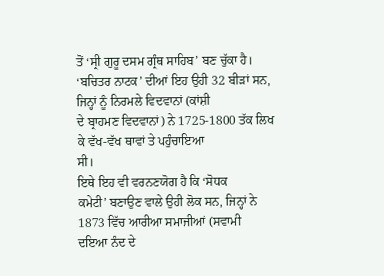ਤੋਂ ‘ਸ੍ਰੀ ਗੁਰੂ ਦਸਮ ਗ੍ਰੰਥ ਸਾਹਿਬ’ ਬਣ ਚੁੱਕਾ ਹੈ।
‘ਬਚਿਤਰ ਨਾਟਕ’ ਦੀਆਂ ਇਹ ਉਹੀ 32 ਬੀੜਾਂ ਸਨ, ਜਿਨ੍ਹਾਂ ਨੂੰ ਨਿਰਮਲੇ ਵਿਦਵਾਨਾਂ (ਕਾਂਸ਼ੀ
ਦੇ ਬ੍ਰਾਹਮਣ ਵਿਦਵਾਨਾਂ) ਨੇ 1725-1800 ਤੱਕ ਲਿਖ ਕੇ ਵੱਖ-ਵੱਖ ਥਾਵਾਂ ਤੇ ਪਹੁੰਚਾਇਆ
ਸੀ।
ਇਥੇ ਇਹ ਵੀ ਵਰਨਣਯੋਗ ਹੈ ਕਿ ‘ਸੋਧਕ
ਕਮੇਟੀ’ ਬਣਾਉਣ ਵਾਲੇ ਉਹੀ ਲੋਕ ਸਨ, ਜਿਨ੍ਹਾਂ ਨੇ 1873 ਵਿੱਚ ਆਰੀਆ ਸਮਾਜੀਆਂ (ਸਵਾਮੀ
ਦਇਆ ਨੰਦ ਦੇ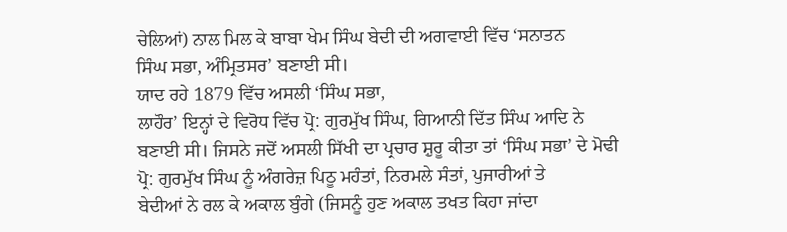ਚੇਲਿਆਂ) ਨਾਲ ਮਿਲ ਕੇ ਬਾਬਾ ਖੇਮ ਸਿੰਘ ਬੇਦੀ ਦੀ ਅਗਵਾਈ ਵਿੱਚ ‘ਸਨਾਤਨ
ਸਿੰਘ ਸਭਾ, ਅੰਮ੍ਰਿਤਸਰ’ ਬਣਾਈ ਸੀ।
ਯਾਦ ਰਹੇ 1879 ਵਿੱਚ ਅਸਲੀ ‘ਸਿੰਘ ਸਭਾ,
ਲਾਹੌਰ’ ਇਨ੍ਹਾਂ ਦੇ ਵਿਰੋਧ ਵਿੱਚ ਪ੍ਰੋ: ਗੁਰਮੁੱਖ ਸਿੰਘ, ਗਿਆਨੀ ਦਿੱਤ ਸਿੰਘ ਆਦਿ ਨੇ
ਬਣਾਈ ਸੀ। ਜਿਸਨੇ ਜਦੋਂ ਅਸਲੀ ਸਿੱਖੀ ਦਾ ਪ੍ਰਚਾਰ ਸ਼ੁਰੂ ਕੀਤਾ ਤਾਂ ‘ਸਿੰਘ ਸਭਾ’ ਦੇ ਮੋਢੀ
ਪ੍ਰੋ: ਗੁਰਮੁੱਖ ਸਿੰਘ ਨੂੰ ਅੰਗਰੇਜ਼ ਪਿਠੂ ਮਹੰਤਾਂ, ਨਿਰਮਲੇ ਸੰਤਾਂ, ਪੁਜਾਰੀਆਂ ਤੇ
ਬੇਦੀਆਂ ਨੇ ਰਲ ਕੇ ਅਕਾਲ ਬੁੰਗੇ (ਜਿਸਨੂੰ ਹੁਣ ਅਕਾਲ ਤਖਤ ਕਿਹਾ ਜਾਂਦਾ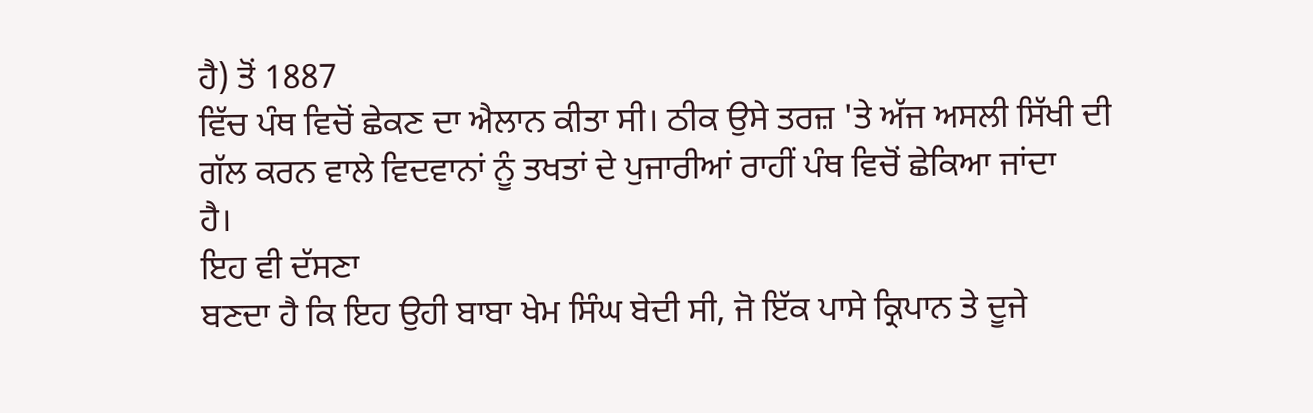ਹੈ) ਤੋਂ 1887
ਵਿੱਚ ਪੰਥ ਵਿਚੋਂ ਛੇਕਣ ਦਾ ਐਲਾਨ ਕੀਤਾ ਸੀ। ਠੀਕ ਉਸੇ ਤਰਜ਼ 'ਤੇ ਅੱਜ ਅਸਲੀ ਸਿੱਖੀ ਦੀ
ਗੱਲ ਕਰਨ ਵਾਲੇ ਵਿਦਵਾਨਾਂ ਨੂੰ ਤਖਤਾਂ ਦੇ ਪੁਜਾਰੀਆਂ ਰਾਹੀਂ ਪੰਥ ਵਿਚੋਂ ਛੇਕਿਆ ਜਾਂਦਾ
ਹੈ।
ਇਹ ਵੀ ਦੱਸਣਾ
ਬਣਦਾ ਹੈ ਕਿ ਇਹ ਉਹੀ ਬਾਬਾ ਖੇਮ ਸਿੰਘ ਬੇਦੀ ਸੀ, ਜੋ ਇੱਕ ਪਾਸੇ ਕ੍ਰਿਪਾਨ ਤੇ ਦੂਜੇ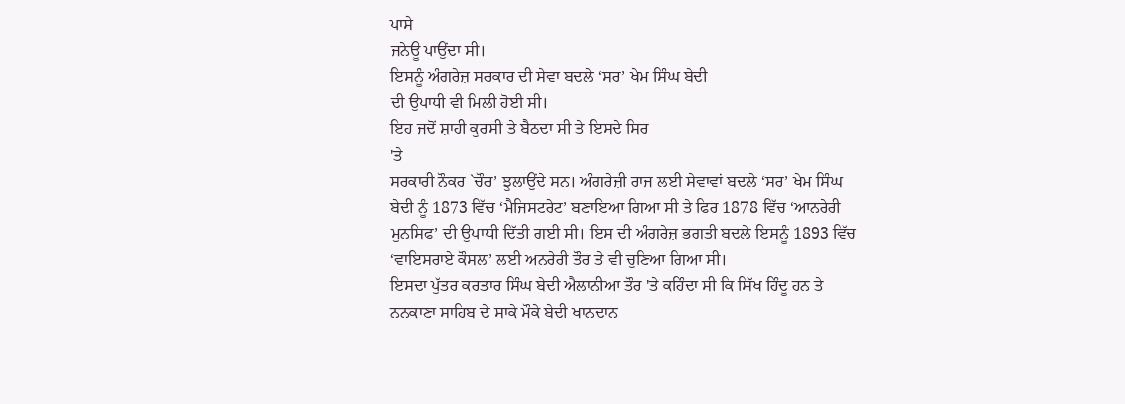ਪਾਸੇ
ਜਨੇਊ ਪਾਉਂਦਾ ਸੀ।
ਇਸਨੂੰ ਅੰਗਰੇਜ਼ ਸਰਕਾਰ ਦੀ ਸੇਵਾ ਬਦਲੇ ‘ਸਰ’ ਖੇਮ ਸਿੰਘ ਬੇਦੀ
ਦੀ ਉਪਾਧੀ ਵੀ ਮਿਲੀ ਹੋਈ ਸੀ।
ਇਹ ਜਦੋਂ ਸ਼ਾਹੀ ਕੁਰਸੀ ਤੇ ਬੈਠਦਾ ਸੀ ਤੇ ਇਸਦੇ ਸਿਰ
'ਤੇ
ਸਰਕਾਰੀ ਨੌਕਰ `ਚੌਰ’ ਝੁਲਾਉਂਦੇ ਸਨ। ਅੰਗਰੇਜ਼ੀ ਰਾਜ ਲਈ ਸੇਵਾਵਾਂ ਬਦਲੇ ‘ਸਰ’ ਖੇਮ ਸਿੰਘ
ਬੇਦੀ ਨੂੰ 1873 ਵਿੱਚ ‘ਮੈਜਿਸਟਰੇਟ’ ਬਣਾਇਆ ਗਿਆ ਸੀ ਤੇ ਫਿਰ 1878 ਵਿੱਚ ‘ਆਨਰੇਰੀ
ਮੁਨਸਿਫ’ ਦੀ ਉਪਾਧੀ ਦਿੱਤੀ ਗਈ ਸੀ। ਇਸ ਦੀ ਅੰਗਰੇਜ਼ ਭਗਤੀ ਬਦਲੇ ਇਸਨੂੰ 1893 ਵਿੱਚ
‘ਵਾਇਸਰਾਏ ਕੌਸਲ’ ਲਈ ਅਨਰੇਰੀ ਤੌਰ ਤੇ ਵੀ ਚੁਣਿਆ ਗਿਆ ਸੀ।
ਇਸਦਾ ਪੁੱਤਰ ਕਰਤਾਰ ਸਿੰਘ ਬੇਦੀ ਐਲਾਨੀਆ ਤੌਰ 'ਤੇ ਕਹਿੰਦਾ ਸੀ ਕਿ ਸਿੱਖ ਹਿੰਦੂ ਹਨ ਤੇ
ਨਨਕਾਣਾ ਸਾਹਿਬ ਦੇ ਸਾਕੇ ਮੌਕੇ ਬੇਦੀ ਖਾਨਦਾਨ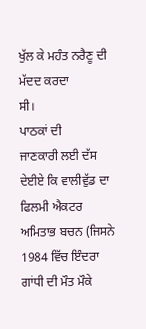ਖੁੱਲ ਕੇ ਮਹੰਤ ਨਰੈਣੂ ਦੀ ਮੱਦਦ ਕਰਦਾ
ਸੀ।
ਪਾਠਕਾਂ ਦੀ
ਜਾਣਕਾਰੀ ਲਈ ਦੱਸ ਦੇਈਏ ਕਿ ਵਾਲੀਵੁੱਡ ਦਾ ਫਿਲਮੀ ਐਕਟਰ ਅਮਿਤਾਭ ਬਚਨ (ਜਿਸਨੇ
1984 ਵਿੱਚ ਇੰਦਰਾ ਗਾਂਧੀ ਦੀ ਮੌਤ ਮੌਕੇ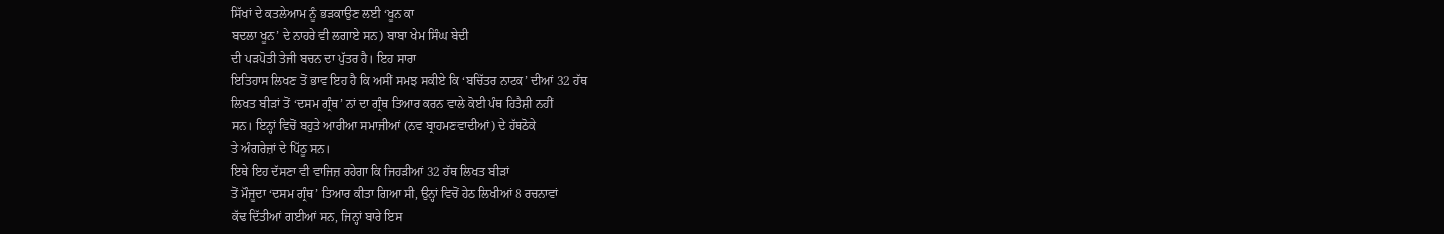ਸਿੱਖਾਂ ਦੇ ਕਤਲੇਆਮ ਨੂੰ ਭੜਕਾਉਣ ਲਈ ‘ਖੂਨ ਕਾ
ਬਦਲਾ ਖੂਨ’ ਦੇ ਨਾਹਰੇ ਵੀ ਲਗਾਏ ਸਨ) ਬਾਬਾ ਖੇਮ ਸਿੰਘ ਬੇਦੀ
ਦੀ ਪੜਪੋਤੀ ਤੇਜੀ ਬਚਨ ਦਾ ਪੁੱਤਰ ਹੈ। ਇਹ ਸਾਰਾ
ਇਤਿਹਾਸ ਲਿਖਣ ਤੋਂ ਭਾਵ ਇਹ ਹੈ ਕਿ ਅਸੀਂ ਸਮਝ ਸਕੀਏ ਕਿ ‘ਬਚਿੱਤਰ ਨਾਟਕ’ ਦੀਆਂ 32 ਹੱਥ
ਲਿਖਤ ਬੀੜਾਂ ਤੋਂ ‘ਦਸਮ ਗ੍ਰੰਥ’ ਨਾਂ ਦਾ ਗ੍ਰੰਥ ਤਿਆਰ ਕਰਨ ਵਾਲੇ ਕੋਈ ਪੰਥ ਹਿਤੈਸ਼ੀ ਨਹੀਂ
ਸਨ। ਇਨ੍ਹਾਂ ਵਿਚੋਂ ਬਹੁਤੇ ਆਰੀਆ ਸਮਾਜੀਆਂ (ਨਵ ਬ੍ਰਾਹਮਣਵਾਦੀਆਂ) ਦੇ ਹੱਥਠੋਕੇ
ਤੇ ਅੰਗਰੇਜ਼ਾਂ ਦੇ ਪਿੱਠੂ ਸਨ।
ਇਥੇ ਇਹ ਦੱਸਣਾ ਵੀ ਵਾਜਿਜ਼ ਰਹੇਗਾ ਕਿ ਜਿਹੜੀਆਂ 32 ਹੱਥ ਲਿਖਤ ਬੀੜਾਂ
ਤੋਂ ਮੌਜੂਦਾ ‘ਦਸਮ ਗ੍ਰੰਥ’ ਤਿਆਰ ਕੀਤਾ ਗਿਆ ਸੀ, ਉਨ੍ਹਾਂ ਵਿਚੋਂ ਹੇਠ ਲਿਖੀਆਂ 8 ਰਚਨਾਵਾਂ
ਕੱਢ ਦਿੱਤੀਆਂ ਗਈਆਂ ਸਨ, ਜਿਨ੍ਹਾਂ ਬਾਰੇ ਇਸ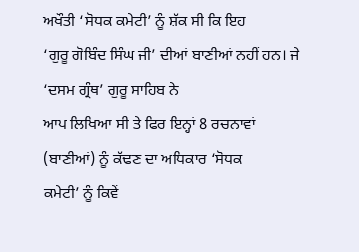ਅਖੌਤੀ ‘ਸੋਧਕ ਕਮੇਟੀ’ ਨੂੰ ਸ਼ੱਕ ਸੀ ਕਿ ਇਹ
‘ਗੁਰੂ ਗੋਬਿੰਦ ਸਿੰਘ ਜੀ’ ਦੀਆਂ ਬਾਣੀਆਂ ਨਹੀਂ ਹਨ। ਜੇ ‘ਦਸਮ ਗ੍ਰੰਥ’ ਗੁਰੂ ਸਾਹਿਬ ਨੇ
ਆਪ ਲਿਖਿਆ ਸੀ ਤੇ ਫਿਰ ਇਨ੍ਹਾਂ 8 ਰਚਨਾਵਾਂ (ਬਾਣੀਆਂ) ਨੂੰ ਕੱਢਣ ਦਾ ਅਧਿਕਾਰ ‘ਸੋਧਕ
ਕਮੇਟੀ’ ਨੂੰ ਕਿਵੇਂ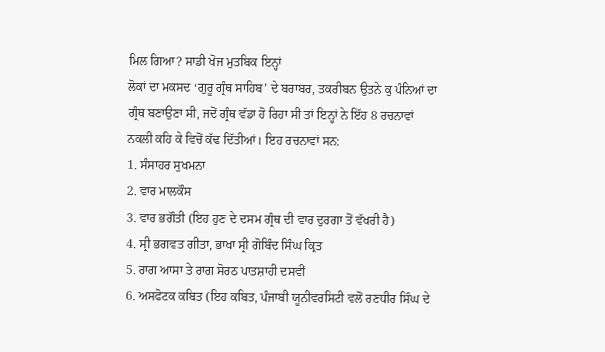ਮਿਲ ਗਿਆ? ਸਾਡੀ ਖੋਜ ਮੁਤਬਿਕ ਇਨ੍ਹਾਂ
ਲੋਕਾਂ ਦਾ ਮਕਸਦ ‘ਗੁਰੂ ਗ੍ਰੰਥ ਸਾਹਿਬ’ ਦੇ ਬਰਾਬਰ, ਤਕਰੀਬਨ ਉਤਨੇ ਕੁ ਪੰਨਿਆਂ ਦਾ
ਗ੍ਰੰਥ ਬਣਾਉਣਾ ਸੀ, ਜਦੋਂ ਗ੍ਰੰਥ ਵੱਡਾ ਹੋ ਰਿਹਾ ਸੀ ਤਾਂ ਇਨ੍ਹਾਂ ਨੇ ਇੱਹ 8 ਰਚਨਾਵਾਂ
ਨਕਲੀ ਕਹਿ ਕੇ ਵਿਚੋਂ ਕੱਢ ਦਿੱਤੀਆਂ। ਇਹ ਰਚਨਾਵਾਂ ਸਨ:
1. ਸੰਸਾਹਰ ਸੁਖਮਨਾ
2. ਵਾਰ ਮਾਲਕੌਸ
3. ਵਾਰ ਭਗੌਤੀ (ਇਹ ਹੁਣ ਦੇ ਦਸਮ ਗ੍ਰੰਥ ਦੀ ਵਾਰ ਦੁਰਗਾ ਤੋਂ ਵੱਖਰੀ ਹੈ)
4. ਸ੍ਰੀ ਭਗਵਤ ਗੀਤਾ, ਭਾਖਾ ਸ੍ਰੀ ਗੋਬਿੰਦ ਸਿੰਘ ਕ੍ਰਿਤ
5. ਰਾਗ ਆਸਾ ਤੇ ਰਾਗ ਸੋਰਠ ਪਾਤਸ਼ਾਹੀ ਦਸਵੀਂ
6. ਅਸਫੋਟਕ ਕਬਿਤ (ਇਹ ਕਬਿਤ, ਪੰਜਾਬੀ ਯੂਨੀਵਰਸਿਟੀ ਵਲੋਂ ਰਣਧੀਰ ਸਿੰਘ ਦੇ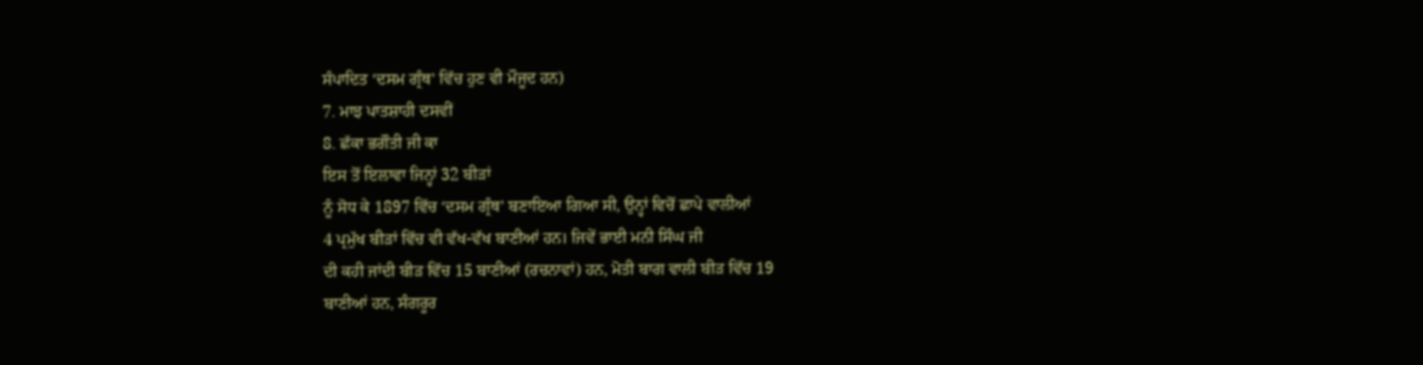ਸੰਪਾਦਿਤ ‘ਦਸਮ ਗ੍ਰੰਥ’ ਵਿੱਚ ਹੁਣ ਵੀ ਮੌਜੂਦ ਹਨ)
7. ਮਾਝ ਪਾਤਸ਼ਾਹੀ ਦਸਵੀਂ
8. ਛੱਕਾ ਭਗੌਤੀ ਜੀ ਕਾ
ਇਸ ਤੋਂ ਇਲਾਵਾ ਜਿਨ੍ਹਾਂ 32 ਬੀੜਾਂ
ਨੂੰ ਸੋਧ ਕੇ 1897 ਵਿੱਚ ‘ਦਸਮ ਗ੍ਰੰਥ’ ਬਣਾਇਆ ਗਿਆ ਸੀ, ਉਨ੍ਹਾਂ ਵਿਚੋਂ ਛਾਪੇ ਵਾਲੀਆਂ
4 ਪ੍ਰਮੁੱਖ ਬੀੜਾਂ ਵਿੱਚ ਵੀ ਵੱਖ-ਵੱਖ ਬਾਣੀਆਂ ਹਨ। ਜਿਵੇਂ ਭਾਈ ਮਨੀ ਸਿੰਘ ਜੀ
ਦੀ ਕਹੀ ਜਾਂਦੀ ਬੀੜ ਵਿੱਚ 15 ਬਾਣੀਆਂ (ਰਚਨਾਵਾਂ) ਹਨ, ਮੋਤੀ ਬਾਗ ਵਾਲੀ ਬੀੜ ਵਿੱਚ 19
ਬਾਣੀਆਂ ਹਨ, ਸੰਗਰੂਰ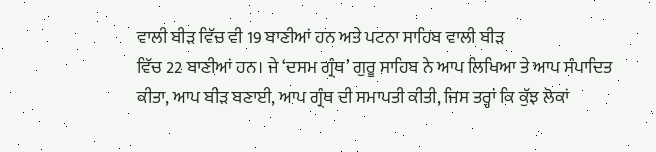ਵਾਲੀ ਬੀੜ ਵਿੱਚ ਵੀ 19 ਬਾਣੀਆਂ ਹਨ ਅਤੇ ਪਟਨਾ ਸਾਹਿਬ ਵਾਲੀ ਬੀੜ
ਵਿੱਚ 22 ਬਾਣੀਆਂ ਹਨ। ਜੇ ‘ਦਸਮ ਗ੍ਰੰਥ’ ਗੁਰੂ ਸਾਹਿਬ ਨੇ ਆਪ ਲਿਖਿਆ ਤੇ ਆਪ ਸੰਪਾਦਿਤ
ਕੀਤਾ, ਆਪ ਬੀੜ ਬਣਾਈ, ਆਪ ਗ੍ਰੰਥ ਦੀ ਸਮਾਪਤੀ ਕੀਤੀ, ਜਿਸ ਤਰ੍ਹਾਂ ਕਿ ਕੁੱਝ ਲੋਕਾਂ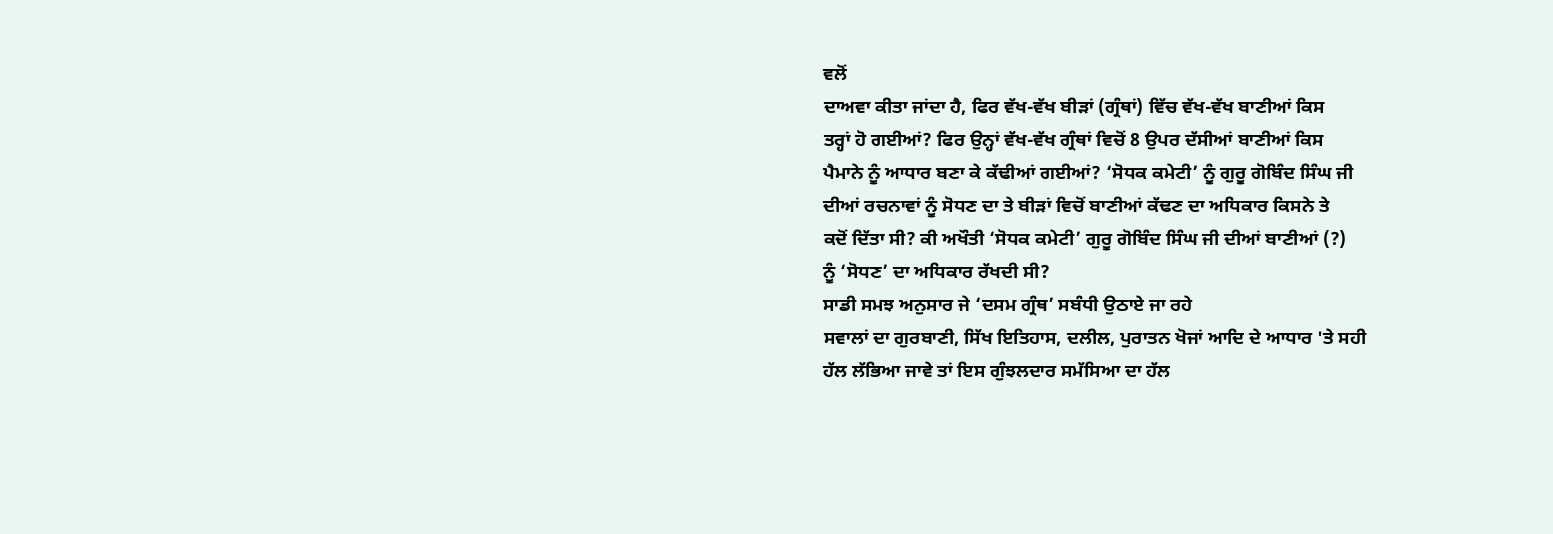ਵਲੋਂ
ਦਾਅਵਾ ਕੀਤਾ ਜਾਂਦਾ ਹੈ, ਫਿਰ ਵੱਖ-ਵੱਖ ਬੀੜਾਂ (ਗ੍ਰੰਥਾਂ) ਵਿੱਚ ਵੱਖ-ਵੱਖ ਬਾਣੀਆਂ ਕਿਸ
ਤਰ੍ਹਾਂ ਹੋ ਗਈਆਂ? ਫਿਰ ਉਨ੍ਹਾਂ ਵੱਖ-ਵੱਖ ਗ੍ਰੰਥਾਂ ਵਿਚੋਂ 8 ਉਪਰ ਦੱਸੀਆਂ ਬਾਣੀਆਂ ਕਿਸ
ਪੈਮਾਨੇ ਨੂੰ ਆਧਾਰ ਬਣਾ ਕੇ ਕੱਢੀਆਂ ਗਈਆਂ? ‘ਸੋਧਕ ਕਮੇਟੀ’ ਨੂੰ ਗੁਰੂ ਗੋਬਿੰਦ ਸਿੰਘ ਜੀ
ਦੀਆਂ ਰਚਨਾਵਾਂ ਨੂੰ ਸੋਧਣ ਦਾ ਤੇ ਬੀੜਾਂ ਵਿਚੋਂ ਬਾਣੀਆਂ ਕੱਢਣ ਦਾ ਅਧਿਕਾਰ ਕਿਸਨੇ ਤੇ
ਕਦੋਂ ਦਿੱਤਾ ਸੀ? ਕੀ ਅਖੌਤੀ ‘ਸੋਧਕ ਕਮੇਟੀ’ ਗੁਰੂ ਗੋਬਿੰਦ ਸਿੰਘ ਜੀ ਦੀਆਂ ਬਾਣੀਆਂ (?)
ਨੂੰ ‘ਸੋਧਣ’ ਦਾ ਅਧਿਕਾਰ ਰੱਖਦੀ ਸੀ?
ਸਾਡੀ ਸਮਝ ਅਨੁਸਾਰ ਜੇ ‘ਦਸਮ ਗ੍ਰੰਥ’ ਸਬੰਧੀ ਉਠਾਏ ਜਾ ਰਹੇ
ਸਵਾਲਾਂ ਦਾ ਗੁਰਬਾਣੀ, ਸਿੱਖ ਇਤਿਹਾਸ, ਦਲੀਲ, ਪੁਰਾਤਨ ਖੋਜਾਂ ਆਦਿ ਦੇ ਆਧਾਰ 'ਤੇ ਸਹੀ
ਹੱਲ ਲੱਭਿਆ ਜਾਵੇ ਤਾਂ ਇਸ ਗੁੰਝਲਦਾਰ ਸਮੱਸਿਆ ਦਾ ਹੱਲ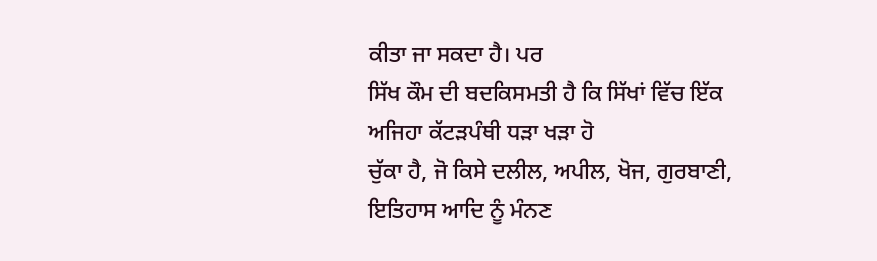ਕੀਤਾ ਜਾ ਸਕਦਾ ਹੈ। ਪਰ
ਸਿੱਖ ਕੌਮ ਦੀ ਬਦਕਿਸਮਤੀ ਹੈ ਕਿ ਸਿੱਖਾਂ ਵਿੱਚ ਇੱਕ ਅਜਿਹਾ ਕੱਟੜਪੰਥੀ ਧੜਾ ਖੜਾ ਹੋ
ਚੁੱਕਾ ਹੈ, ਜੋ ਕਿਸੇ ਦਲੀਲ, ਅਪੀਲ, ਖੋਜ, ਗੁਰਬਾਣੀ, ਇਤਿਹਾਸ ਆਦਿ ਨੂੰ ਮੰਨਣ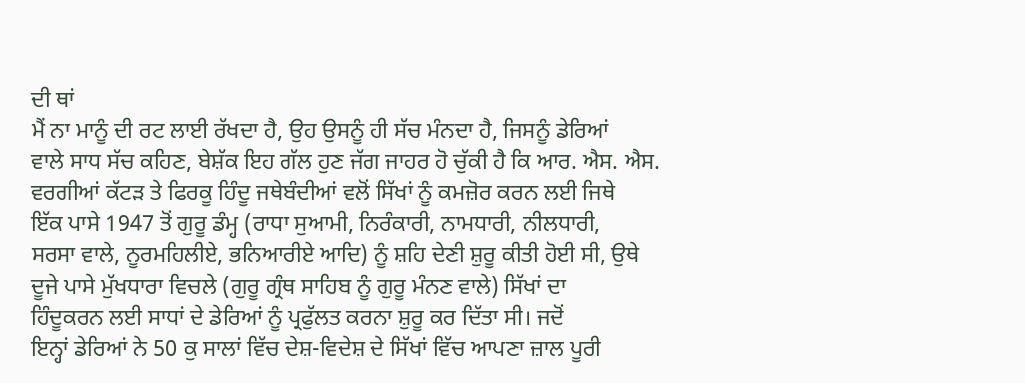ਦੀ ਥਾਂ
ਮੈਂ ਨਾ ਮਾਨੂੰ ਦੀ ਰਟ ਲਾਈ ਰੱਖਦਾ ਹੈ, ਉਹ ਉਸਨੂੰ ਹੀ ਸੱਚ ਮੰਨਦਾ ਹੈ, ਜਿਸਨੂੰ ਡੇਰਿਆਂ
ਵਾਲੇ ਸਾਧ ਸੱਚ ਕਹਿਣ, ਬੇਸ਼ੱਕ ਇਹ ਗੱਲ ਹੁਣ ਜੱਗ ਜਾਹਰ ਹੋ ਚੁੱਕੀ ਹੈ ਕਿ ਆਰ. ਐਸ. ਐਸ.
ਵਰਗੀਆਂ ਕੱਟੜ ਤੇ ਫਿਰਕੂ ਹਿੰਦੂ ਜਥੇਬੰਦੀਆਂ ਵਲੋਂ ਸਿੱਖਾਂ ਨੂੰ ਕਮਜ਼ੋਰ ਕਰਨ ਲਈ ਜਿਥੇ
ਇੱਕ ਪਾਸੇ 1947 ਤੋਂ ਗੁਰੂ ਡੰਮ੍ਹ (ਰਾਧਾ ਸੁਆਮੀ, ਨਿਰੰਕਾਰੀ, ਨਾਮਧਾਰੀ, ਨੀਲਧਾਰੀ,
ਸਰਸਾ ਵਾਲੇ, ਨੂਰਮਹਿਲੀਏ, ਭਨਿਆਰੀਏ ਆਦਿ) ਨੂੰ ਸ਼ਹਿ ਦੇਣੀ ਸ਼ੁਰੂ ਕੀਤੀ ਹੋਈ ਸੀ, ਉਥੇ
ਦੂਜੇ ਪਾਸੇ ਮੁੱਖਧਾਰਾ ਵਿਚਲੇ (ਗੁਰੂ ਗ੍ਰੰਥ ਸਾਹਿਬ ਨੂੰ ਗੁਰੂ ਮੰਨਣ ਵਾਲੇ) ਸਿੱਖਾਂ ਦਾ
ਹਿੰਦੂਕਰਨ ਲਈ ਸਾਧਾਂ ਦੇ ਡੇਰਿਆਂ ਨੂੰ ਪ੍ਰਫੁੱਲਤ ਕਰਨਾ ਸ਼ੁਰੂ ਕਰ ਦਿੱਤਾ ਸੀ। ਜਦੋਂ
ਇਨ੍ਹਾਂ ਡੇਰਿਆਂ ਨੇ 50 ਕੁ ਸਾਲਾਂ ਵਿੱਚ ਦੇਸ਼-ਵਿਦੇਸ਼ ਦੇ ਸਿੱਖਾਂ ਵਿੱਚ ਆਪਣਾ ਜ਼ਾਲ ਪੂਰੀ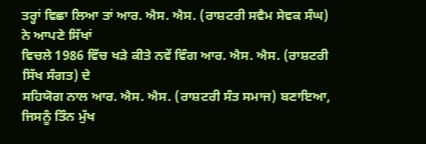ਤਰ੍ਹਾਂ ਵਿਛਾ ਲਿਆ ਤਾਂ ਆਰ. ਐਸ. ਐਸ. (ਰਾਸ਼ਟਰੀ ਸਵੈਮ ਸੇਵਕ ਸੰਘ) ਨੇ ਆਪਣੇ ਸਿੱਖਾਂ
ਵਿਚਲੇ 1986 ਵਿੱਚ ਖੜੇ ਕੀਤੇ ਨਵੇਂ ਵਿੰਗ ਆਰ. ਐਸ. ਐਸ. (ਰਾਸ਼ਟਰੀ ਸਿੱਖ ਸੰਗਤ) ਦੇ
ਸਹਿਯੋਗ ਨਾਲ ਆਰ. ਐਸ. ਐਸ. (ਰਾਸ਼ਟਰੀ ਸੰਤ ਸਮਾਜ) ਬਣਾਇਆ, ਜਿਸਨੂੰ ਤਿੰਨ ਮੁੱਖ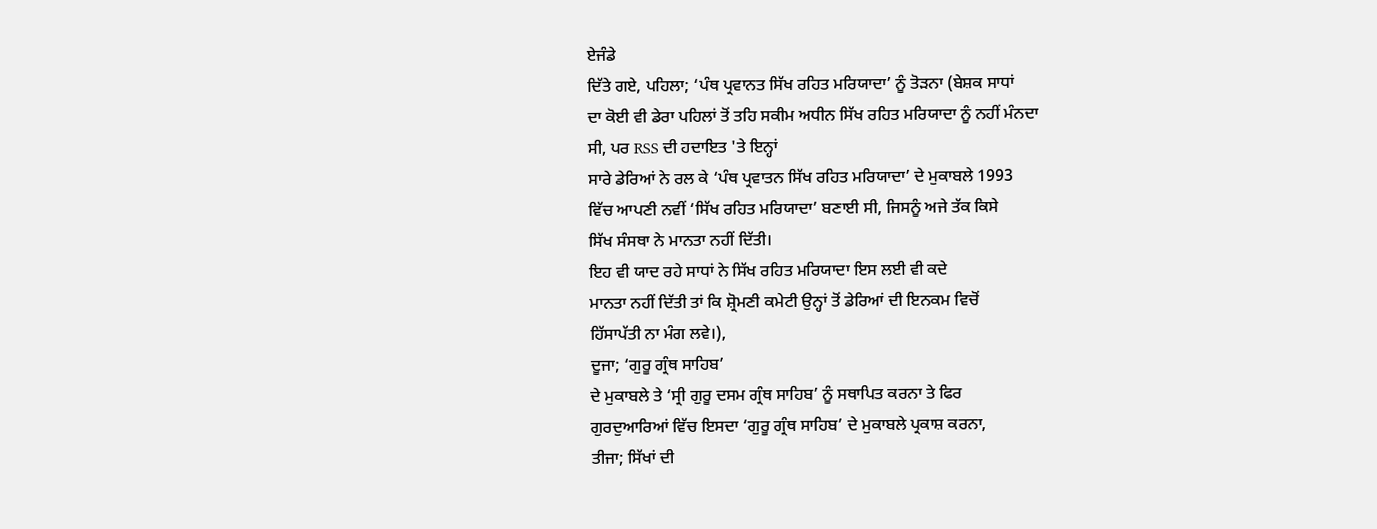ਏਜੰਡੇ
ਦਿੱਤੇ ਗਏ, ਪਹਿਲਾ; ‘ਪੰਥ ਪ੍ਰਵਾਨਤ ਸਿੱਖ ਰਹਿਤ ਮਰਿਯਾਦਾ’ ਨੂੰ ਤੋੜਨਾ (ਬੇਸ਼ਕ ਸਾਧਾਂ
ਦਾ ਕੋਈ ਵੀ ਡੇਰਾ ਪਹਿਲਾਂ ਤੋਂ ਤਹਿ ਸਕੀਮ ਅਧੀਨ ਸਿੱਖ ਰਹਿਤ ਮਰਿਯਾਦਾ ਨੂੰ ਨਹੀਂ ਮੰਨਦਾ
ਸੀ, ਪਰ RSS ਦੀ ਹਦਾਇਤ 'ਤੇ ਇਨ੍ਹਾਂ
ਸਾਰੇ ਡੇਰਿਆਂ ਨੇ ਰਲ ਕੇ ‘ਪੰਥ ਪ੍ਰਵਾਤਨ ਸਿੱਖ ਰਹਿਤ ਮਰਿਯਾਦਾ’ ਦੇ ਮੁਕਾਬਲੇ 1993
ਵਿੱਚ ਆਪਣੀ ਨਵੀਂ ‘ਸਿੱਖ ਰਹਿਤ ਮਰਿਯਾਦਾ’ ਬਣਾਈ ਸੀ, ਜਿਸਨੂੰ ਅਜੇ ਤੱਕ ਕਿਸੇ
ਸਿੱਖ ਸੰਸਥਾ ਨੇ ਮਾਨਤਾ ਨਹੀਂ ਦਿੱਤੀ।
ਇਹ ਵੀ ਯਾਦ ਰਹੇ ਸਾਧਾਂ ਨੇ ਸਿੱਖ ਰਹਿਤ ਮਰਿਯਾਦਾ ਇਸ ਲਈ ਵੀ ਕਦੇ
ਮਾਨਤਾ ਨਹੀਂ ਦਿੱਤੀ ਤਾਂ ਕਿ ਸ਼੍ਰੋਮਣੀ ਕਮੇਟੀ ਉਨ੍ਹਾਂ ਤੋਂ ਡੇਰਿਆਂ ਦੀ ਇਨਕਮ ਵਿਚੋਂ
ਹਿੱਸਾਪੱਤੀ ਨਾ ਮੰਗ ਲਵੇ।),
ਦੂਜਾ; ‘ਗੁਰੂ ਗ੍ਰੰਥ ਸਾਹਿਬ’
ਦੇ ਮੁਕਾਬਲੇ ਤੇ ‘ਸ੍ਰੀ ਗੁਰੂ ਦਸਮ ਗ੍ਰੰਥ ਸਾਹਿਬ’ ਨੂੰ ਸਥਾਪਿਤ ਕਰਨਾ ਤੇ ਫਿਰ
ਗੁਰਦੁਆਰਿਆਂ ਵਿੱਚ ਇਸਦਾ ‘ਗੁਰੂ ਗ੍ਰੰਥ ਸਾਹਿਬ’ ਦੇ ਮੁਕਾਬਲੇ ਪ੍ਰਕਾਸ਼ ਕਰਨਾ,
ਤੀਜਾ; ਸਿੱਖਾਂ ਦੀ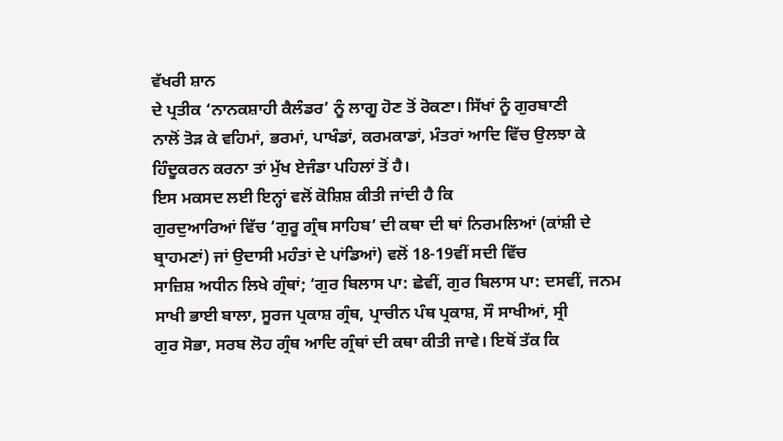ਵੱਖਰੀ ਸ਼ਾਨ
ਦੇ ਪ੍ਰਤੀਕ ‘ਨਾਨਕਸ਼ਾਹੀ ਕੈਲੰਡਰ’ ਨੂੰ ਲਾਗੂ ਹੋਣ ਤੋਂ ਰੋਕਣਾ। ਸਿੱਖਾਂ ਨੂੰ ਗੁਰਬਾਣੀ
ਨਾਲੋਂ ਤੋੜ ਕੇ ਵਹਿਮਾਂ, ਭਰਮਾਂ, ਪਾਖੰਡਾਂ, ਕਰਮਕਾਡਾਂ, ਮੰਤਰਾਂ ਆਦਿ ਵਿੱਚ ਉਲਝਾ ਕੇ
ਹਿੰਦੂਕਰਨ ਕਰਨਾ ਤਾਂ ਮੁੱਖ ਏਜੰਡਾ ਪਹਿਲਾਂ ਤੋਂ ਹੈ।
ਇਸ ਮਕਸਦ ਲਈ ਇਨ੍ਹਾਂ ਵਲੋਂ ਕੋਸ਼ਿਸ਼ ਕੀਤੀ ਜਾਂਦੀ ਹੈ ਕਿ
ਗੁਰਦੁਆਰਿਆਂ ਵਿੱਚ ‘ਗੁਰੂ ਗ੍ਰੰਥ ਸਾਹਿਬ’ ਦੀ ਕਥਾ ਦੀ ਥਾਂ ਨਿਰਮਲਿਆਂ (ਕਾਂਸ਼ੀ ਦੇ
ਬ੍ਰਾਹਮਣਾਂ) ਜਾਂ ਉਦਾਸੀ ਮਹੰਤਾਂ ਦੇ ਪਾਂਡਿਆਂ) ਵਲੋਂ 18-19ਵੀਂ ਸਦੀ ਵਿੱਚ
ਸਾਜ਼ਿਸ਼ ਅਧੀਨ ਲਿਖੇ ਗ੍ਰੰਥਾਂ; ‘ਗੁਰ ਬਿਲਾਸ ਪਾ: ਛੇਵੀਂ, ਗੁਰ ਬਿਲਾਸ ਪਾ: ਦਸਵੀਂ, ਜਨਮ
ਸਾਖੀ ਭਾਈ ਬਾਲਾ, ਸੂਰਜ ਪ੍ਰਕਾਸ਼ ਗ੍ਰੰਥ, ਪ੍ਰਾਚੀਨ ਪੰਥ ਪ੍ਰਕਾਸ਼, ਸੌ ਸਾਖੀਆਂ, ਸ੍ਰੀ
ਗੁਰ ਸੋਭਾ, ਸਰਬ ਲੋਹ ਗ੍ਰੰਥ ਆਦਿ ਗ੍ਰੰਥਾਂ ਦੀ ਕਥਾ ਕੀਤੀ ਜਾਵੇ। ਇਥੋਂ ਤੱਕ ਕਿ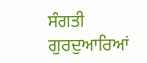ਸੰਗਤੀ
ਗੁਰਦੁਆਰਿਆਂ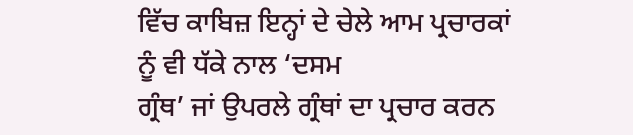ਵਿੱਚ ਕਾਬਿਜ਼ ਇਨ੍ਹਾਂ ਦੇ ਚੇਲੇ ਆਮ ਪ੍ਰਚਾਰਕਾਂ ਨੂੰ ਵੀ ਧੱਕੇ ਨਾਲ ‘ਦਸਮ
ਗ੍ਰੰਥ’ ਜਾਂ ਉਪਰਲੇ ਗ੍ਰੰਥਾਂ ਦਾ ਪ੍ਰਚਾਰ ਕਰਨ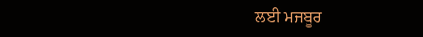ਲਈ ਮਜਬੂਰ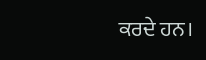ਕਰਦੇ ਹਨ।